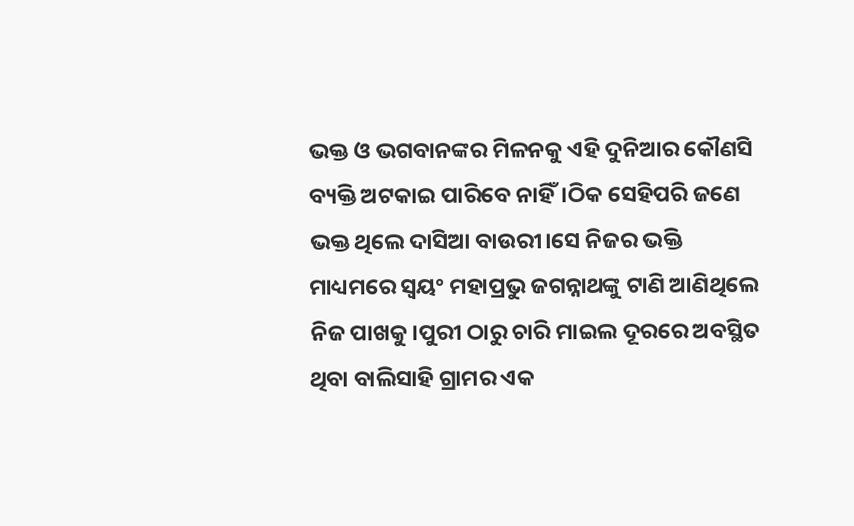ଭକ୍ତ ଓ ଭଗବାନଙ୍କର ମିଳନକୁ ଏହି ଦୁନିଆର କୌଣସି ବ୍ୟକ୍ତି ଅଟକାଇ ପାରିବେ ନାହିଁ।ଠିକ ସେହିପରି ଜଣେ ଭକ୍ତ ଥିଲେ ଦାସିଆ ବାଉରୀ।ସେ ନିଜର ଭକ୍ତି ମାଧ୍ୟମରେ ସ୍ଵୟଂ ମହାପ୍ରଭୁ ଜଗନ୍ନାଥଙ୍କୁ ଟାଣି ଆଣିଥିଲେ ନିଜ ପାଖକୁ।ପୁରୀ ଠାରୁ ଚାରି ମାଇଲ ଦୂରରେ ଅବସ୍ଥିତ ଥିବା ବାଲିସାହି ଗ୍ରାମର ଏକ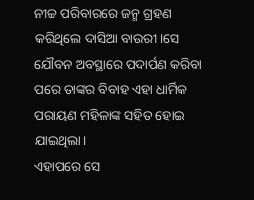ନୀଚ୍ଚ ପରିବାରରେ ଜନ୍ମ ଗ୍ରହଣ କରିଥିଲେ ଦାସିଆ ବାଉରୀ।ସେ ଯୌବନ ଅବସ୍ଥାରେ ପଦାର୍ପଣ କରିବା ପରେ ତାଙ୍କର ବିବାହ ଏହା ଧାର୍ମିକ ପରାୟଣ ମହିଳାଙ୍କ ସହିତ ହୋଇ ଯାଇଥିଲା।
ଏହାପରେ ସେ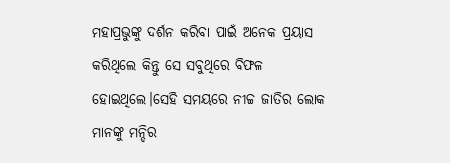ମହାପ୍ରଭୁଙ୍କୁ ଦର୍ଶନ କରିବା ପାଇଁ ଅନେକ ପ୍ରୟାସ କରିଥିଲେ କିନ୍ତୁ ସେ ସବୁଥିରେ ବିଫଳ ହୋଇଥିଲେ।ସେହି ସମୟରେ ନୀଚ୍ଚ ଜାତିର ଲୋକ ମାନଙ୍କୁ ମନ୍ଦିର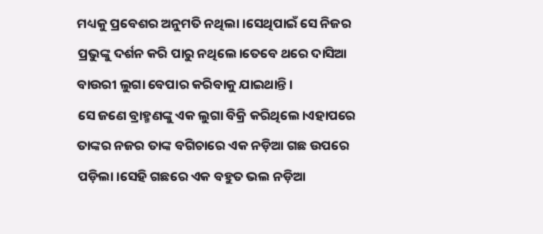ମଧ୍ୟକୁ ପ୍ରବେଶର ଅନୁମତି ନଥିଲା।ସେଥିପାଇଁ ସେ ନିଜର ପ୍ରଭୁଙ୍କୁ ଦର୍ଶନ କରି ପାରୁ ନଥିଲେ।ତେବେ ଥରେ ଦାସିଆ ବାଉରୀ ଲୁଗା ବେପାର କରିବାକୁ ଯାଇଥାନ୍ତି।
ସେ ଜଣେ ବ୍ରାହ୍ମଣଙ୍କୁ ଏକ ଲୁଗା ବିକ୍ରି କରିଥିଲେ।ଏହାପରେ ତାଙ୍କର ନଜର ତାଙ୍କ ବଗିଚାରେ ଏକ ନଡ଼ିଆ ଗଛ ଉପରେ ପଡ଼ିଲା।ସେହି ଗଛରେ ଏକ ବହୁତ ଭଲ ନଡ଼ିଆ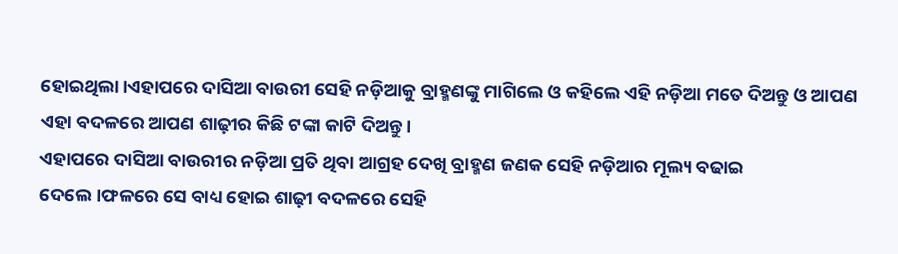ହୋଇଥିଲା।ଏହାପରେ ଦାସିଆ ବାଉରୀ ସେହି ନଡ଼ିଆକୁ ବ୍ରାହ୍ମଣଙ୍କୁ ମାଗିଲେ ଓ କହିଲେ ଏହି ନଡ଼ିଆ ମତେ ଦିଅନ୍ତୁ ଓ ଆପଣ ଏହା ବଦଳରେ ଆପଣ ଶାଢ଼ୀର କିଛି ଟଙ୍କା କାଟି ଦିଅନ୍ତୁ।
ଏହାପରେ ଦାସିଆ ବାଉରୀର ନଡ଼ିଆ ପ୍ରତି ଥିବା ଆଗ୍ରହ ଦେଖି ବ୍ରାହ୍ମଣ ଜଣକ ସେହି ନଡ଼ିଆର ମୂଲ୍ୟ ବଢାଇ ଦେଲେ।ଫଳରେ ସେ ବାଧ୍ୟ ହୋଇ ଶାଢ଼ୀ ବଦଳରେ ସେହି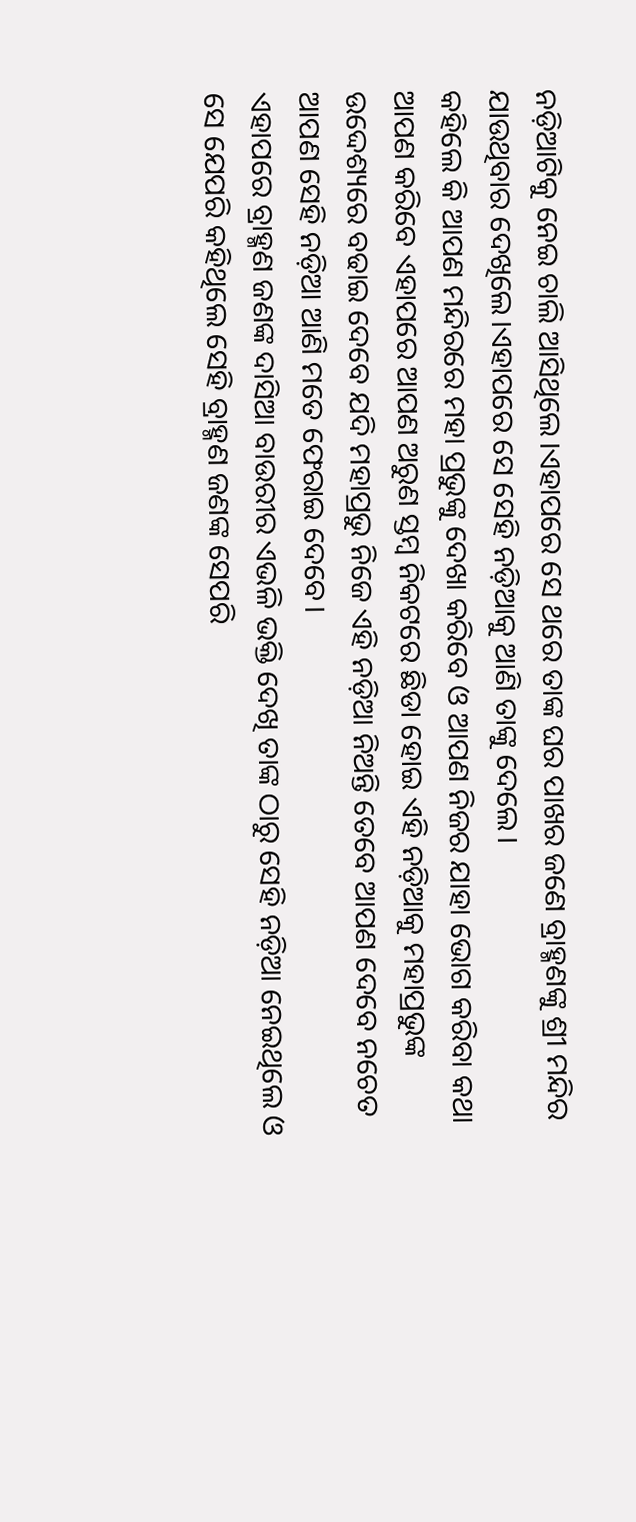ନଡ଼ିଆଟିକୁ ନେଇ ଚାଲି ଆସିଥିଲେ।ଏହାପରେ ସେ ଥରେ ତାଙ୍କ ଘର ପାଖର ଜଣେ ବ୍ରାହ୍ମଣଙ୍କୁ ଶ୍ରୀ ମନ୍ଦିର ଯାଉଥିବାର ଦେଖିଲେ।ଏହାପରେ ସେ ସେହି ନଡ଼ିଆକୁ ଆଣି ତାଙ୍କୁ ଦେଲେ।
କହିଲେ କି ଆପଣ ମନ୍ଦିରରେ ମହା ପ୍ରଭୁଙ୍କୁ ଦେଖା କରିବେ ଓ ଆପଣ ନିଜର ଯାହା ଭୋଗ କରିବା କଥା ଆପଣ କରିବେ ଏହାପରେ ଆପଣ ଅରୁଣ ସ୍ତମ୍ବ ନିକଟରେ ଛିଡା ହୋଇ ଏହି ନଡ଼ିଆକୁ ମହାପ୍ରଭୁଙ୍କ ଉଦ୍ଦେଶ୍ୟରେ ବଢାଇ ଦେବେ ଯଦି ମହାପ୍ରଭୁ ନିଜେ ଏହି ନଡ଼ିଆ ନିଅନ୍ତି ତେବେ ଆପଣ ଦେବେ ନଚେତ ଆପଣ ସେହି ନଡ଼ିଆ ଆଣି ମତେ ଫେରାଇ ଦେବେ।
ଏହାପରେ ବ୍ରାହ୍ମଣ ଜଣଙ୍କ ଦାସିଆ ବାଉରୀର ଏଭଳି ଭକ୍ତି ଦେଖି ତାଙ୍କ ଠାରୁ ସେହି ନଡ଼ିଆ ନେଇଥିଲେ ଓ ସେ ଯେପରି କହିଥିଲେ ସେହି ବ୍ରାହ୍ମଣ ଜଣଙ୍କ ସେପରି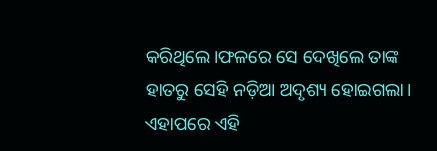କରିଥିଲେ।ଫଳରେ ସେ ଦେଖିଲେ ତାଙ୍କ ହାତରୁ ସେହି ନଡ଼ିଆ ଅଦୃଶ୍ୟ ହୋଇଗଲା।
ଏହାପରେ ଏହି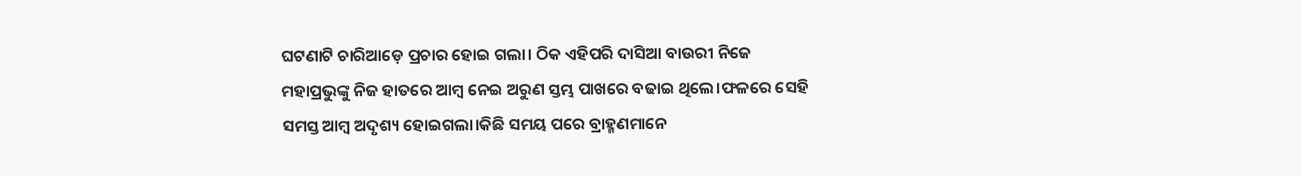ଘଟଣାଟି ଚାରିଆଡ଼େ ପ୍ରଚାର ହୋଇ ଗଲା। ଠିକ ଏହିପରି ଦାସିଆ ବାଉରୀ ନିଜେ ମହାପ୍ରଭୁଙ୍କୁ ନିଜ ହାତରେ ଆମ୍ବ ନେଇ ଅରୁଣ ସ୍ତମ୍ଭ ପାଖରେ ବଢାଇ ଥିଲେ।ଫଳରେ ସେହି ସମସ୍ତ ଆମ୍ବ ଅଦୃଶ୍ୟ ହୋଇଗଲା।କିଛି ସମୟ ପରେ ବ୍ରାହ୍ମଣମାନେ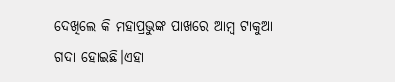ଦେଖିଲେ କି ମହାପ୍ରଭୁଙ୍କ ପାଖରେ ଆମ୍ବ ଟାକୁଆ ଗଦା ହୋଇଛି।ଏହା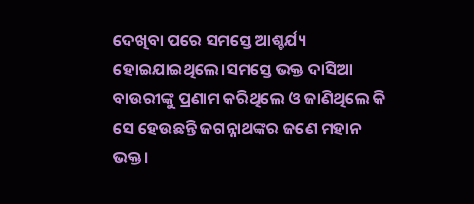ଦେଖିବା ପରେ ସମସ୍ତେ ଆଶ୍ଚର୍ଯ୍ୟ ହୋଇଯାଇଥିଲେ।ସମସ୍ତେ ଭକ୍ତ ଦାସିଆ ବାଉରୀଙ୍କୁ ପ୍ରଣାମ କରିଥିଲେ ଓ ଜାଣିଥିଲେ କି ସେ ହେଉଛନ୍ତି ଜଗନ୍ନାଥଙ୍କର ଜଣେ ମହାନ ଭକ୍ତ।